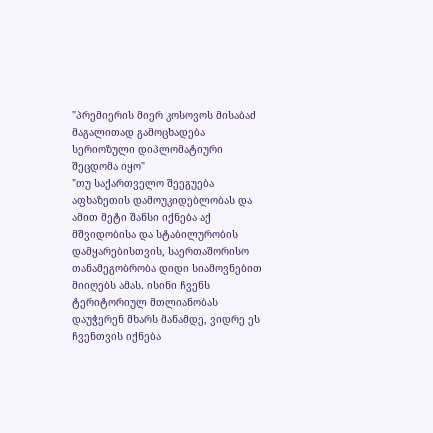"პრემიერის მიერ კოსოვოს მისაბაძ მაგალითად გამოცხადება სერიოზული დიპლომატიური შეცდომა იყო"
"თუ საქართველო შეეგუება აფხაზეთის დამოუკიდებლობას და ამით მეტი შანსი იქნება აქ მშვიდობისა და სტაბილურობის დამყარებისთვის, საერთაშორისო თანამეგობრობა დიდი სიამოვნებით მიიღებს ამას. ისინი ჩვენს ტერიტორიულ მთლიანობას დაუჭერენ მხარს მანამდე, ვიდრე ეს ჩვენთვის იქნება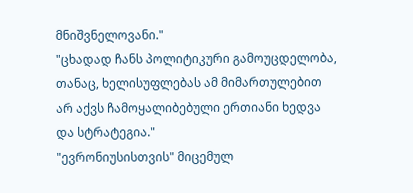მნიშვნელოვანი."
"ცხადად ჩანს პოლიტიკური გამოუცდელობა, თანაც, ხელისუფლებას ამ მიმართულებით არ აქვს ჩამოყალიბებული ერთიანი ხედვა და სტრატეგია."
"ევრონიუსისთვის" მიცემულ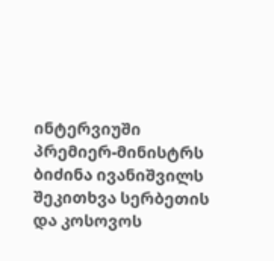ინტერვიუში პრემიერ-მინისტრს ბიძინა ივანიშვილს შეკითხვა სერბეთის და კოსოვოს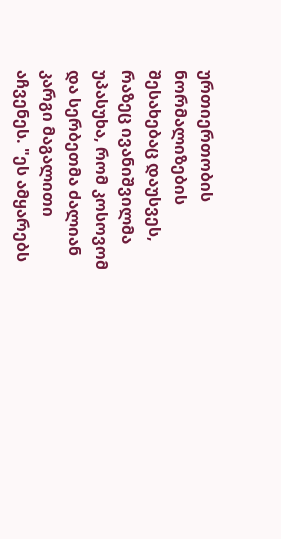ურთიერთობის ნორმალიზების შესახებაც დაუსვეს, რაზეც ივანიშვილმა უპასუხა, რომ კოსოვომ და სერბეთმა ძალიან კარგი მაგალითი აჩვენეს. "ეს ამყარებს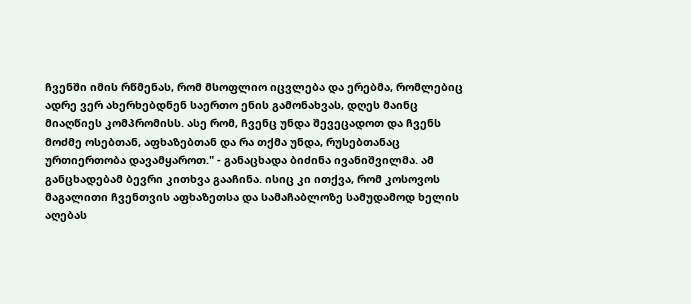ჩვენში იმის რწმენას, რომ მსოფლიო იცვლება და ერებმა, რომლებიც ადრე ვერ ახერხებდნენ საერთო ენის გამონახვას, დღეს მაინც მიაღწიეს კომპრომისს. ასე რომ, ჩვენც უნდა შევეცადოთ და ჩვენს მოძმე ოსებთან, აფხაზებთან და რა თქმა უნდა, რუსებთანაც ურთიერთობა დავამყაროთ." - განაცხადა ბიძინა ივანიშვილმა. ამ განცხადებამ ბევრი კითხვა გააჩინა. ისიც კი ითქვა, რომ კოსოვოს მაგალითი ჩვენთვის აფხაზეთსა და სამაჩაბლოზე სამუდამოდ ხელის აღებას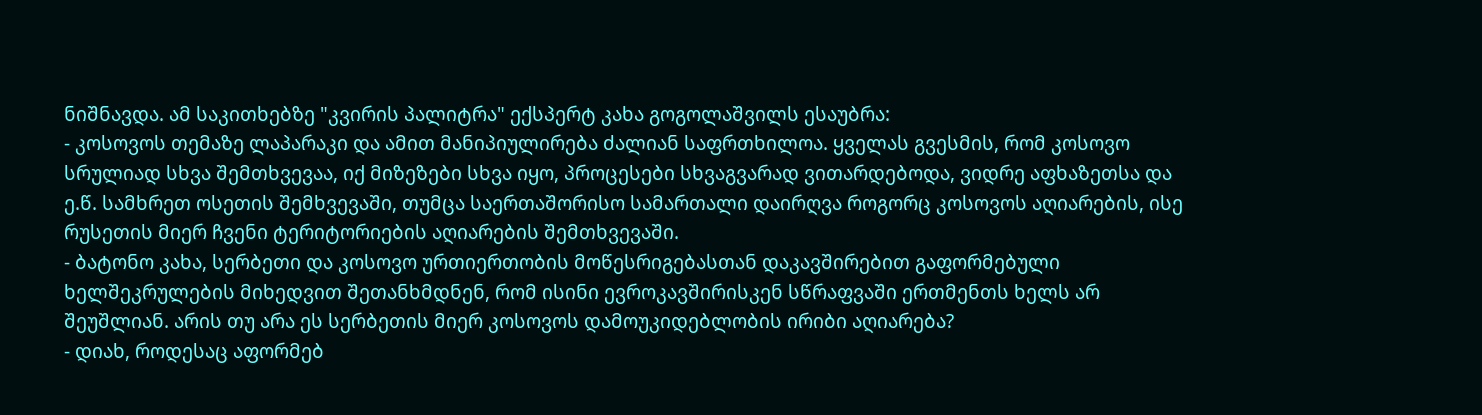ნიშნავდა. ამ საკითხებზე "კვირის პალიტრა" ექსპერტ კახა გოგოლაშვილს ესაუბრა:
- კოსოვოს თემაზე ლაპარაკი და ამით მანიპიულირება ძალიან საფრთხილოა. ყველას გვესმის, რომ კოსოვო სრულიად სხვა შემთხვევაა, იქ მიზეზები სხვა იყო, პროცესები სხვაგვარად ვითარდებოდა, ვიდრე აფხაზეთსა და ე.წ. სამხრეთ ოსეთის შემხვევაში, თუმცა საერთაშორისო სამართალი დაირღვა როგორც კოსოვოს აღიარების, ისე რუსეთის მიერ ჩვენი ტერიტორიების აღიარების შემთხვევაში.
- ბატონო კახა, სერბეთი და კოსოვო ურთიერთობის მოწესრიგებასთან დაკავშირებით გაფორმებული ხელშეკრულების მიხედვით შეთანხმდნენ, რომ ისინი ევროკავშირისკენ სწრაფვაში ერთმენთს ხელს არ შეუშლიან. არის თუ არა ეს სერბეთის მიერ კოსოვოს დამოუკიდებლობის ირიბი აღიარება?
- დიახ, როდესაც აფორმებ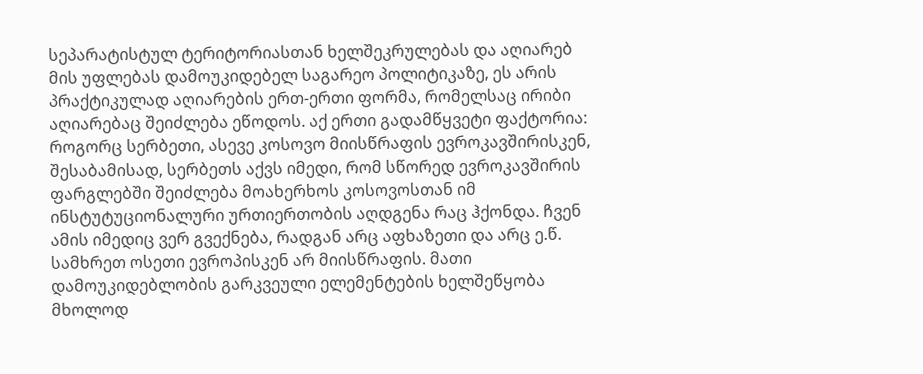სეპარატისტულ ტერიტორიასთან ხელშეკრულებას და აღიარებ მის უფლებას დამოუკიდებელ საგარეო პოლიტიკაზე, ეს არის პრაქტიკულად აღიარების ერთ-ერთი ფორმა, რომელსაც ირიბი აღიარებაც შეიძლება ეწოდოს. აქ ერთი გადამწყვეტი ფაქტორია: როგორც სერბეთი, ასევე კოსოვო მიისწრაფის ევროკავშირისკენ, შესაბამისად, სერბეთს აქვს იმედი, რომ სწორედ ევროკავშირის ფარგლებში შეიძლება მოახერხოს კოსოვოსთან იმ ინსტუტუციონალური ურთიერთობის აღდგენა რაც ჰქონდა. ჩვენ ამის იმედიც ვერ გვექნება, რადგან არც აფხაზეთი და არც ე.წ. სამხრეთ ოსეთი ევროპისკენ არ მიისწრაფის. მათი დამოუკიდებლობის გარკვეული ელემენტების ხელშეწყობა მხოლოდ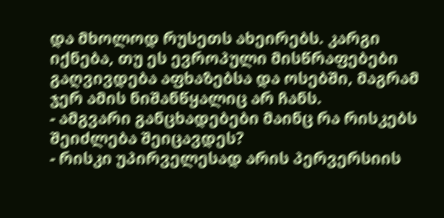და მხოლოდ რუსეთს ახეირებს. კარგი იქნება, თუ ეს ევროპული მისწრაფებები გაღვივდება აფხაზებსა და ოსებში, მაგრამ ჯერ ამის ნიშანწყალიც არ ჩანს.
- ამგვარი განცხადებები მაინც რა რისკებს შეიძლება შეიცავდეს?
- რისკი უპირველესად არის პერვერსიის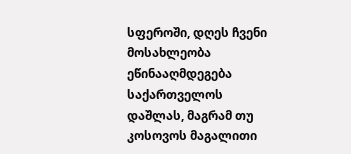სფეროში, დღეს ჩვენი მოსახლეობა ეწინააღმდეგება საქართველოს დაშლას, მაგრამ თუ კოსოვოს მაგალითი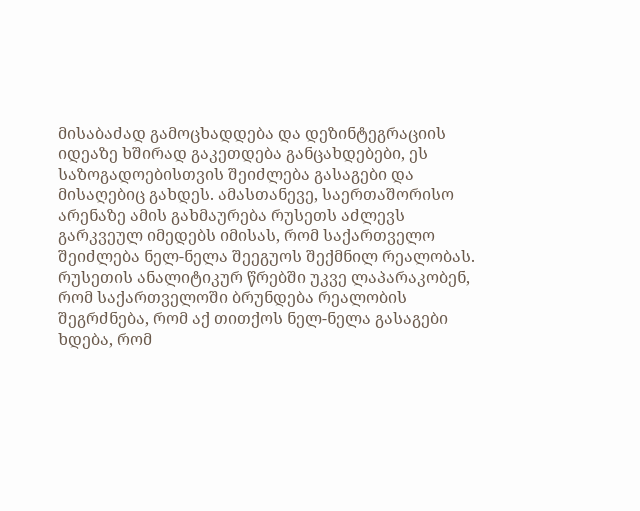მისაბაძად გამოცხადდება და დეზინტეგრაციის იდეაზე ხშირად გაკეთდება განცახდებები, ეს საზოგადოებისთვის შეიძლება გასაგები და მისაღებიც გახდეს. ამასთანევე, საერთაშორისო არენაზე ამის გახმაურება რუსეთს აძლევს გარკვეულ იმედებს იმისას, რომ საქართველო შეიძლება ნელ-ნელა შეეგუოს შექმნილ რეალობას. რუსეთის ანალიტიკურ წრებში უკვე ლაპარაკობენ, რომ საქართველოში ბრუნდება რეალობის შეგრძნება, რომ აქ თითქოს ნელ-ნელა გასაგები ხდება, რომ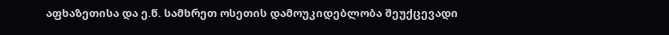აფხაზეთისა და ე.წ. სამხრეთ ოსეთის დამოუკიდებლობა შეუქცევადი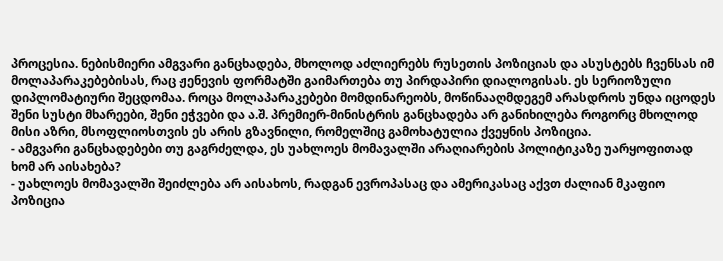პროცესია. ნებისმიერი ამგვარი განცხადება, მხოლოდ აძლიერებს რუსეთის პოზიციას და ასუსტებს ჩვენსას იმ მოლაპარაკებებისას, რაც ჟენევის ფორმატში გაიმართება თუ პირდაპირი დიალოგისას. ეს სერიოზული დიპლომატიური შეცდომაა. როცა მოლაპარაკებები მომდინარეობს, მოწინააღმდეგემ არასდროს უნდა იცოდეს შენი სუსტი მხარეები, შენი ეჭვები და ა.შ. პრემიერ-მინისტრის განცხადება არ განიხილება როგორც მხოლოდ მისი აზრი, მსოფლიოსთვის ეს არის გზავნილი, რომელშიც გამოხატულია ქვეყნის პოზიცია.
- ამგვარი განცხადებები თუ გაგრძელდა, ეს უახლოეს მომავალში არაღიარების პოლიტიკაზე უარყოფითად ხომ არ აისახება?
- უახლოეს მომავალში შეიძლება არ აისახოს, რადგან ევროპასაც და ამერიკასაც აქვთ ძალიან მკაფიო პოზიცია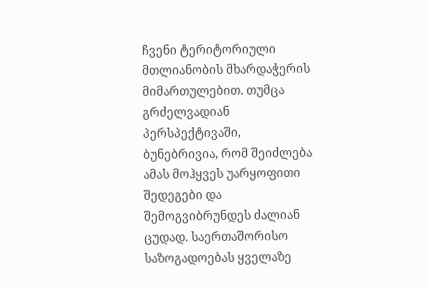ჩვენი ტერიტორიული მთლიანობის მხარდაჭერის მიმართულებით. თუმცა გრძელვადიან პერსპექტივაში, ბუნებრივია, რომ შეიძლება ამას მოჰყვეს უარყოფითი შედეგები და შემოგვიბრუნდეს ძალიან ცუდად. საერთაშორისო საზოგადოებას ყველაზე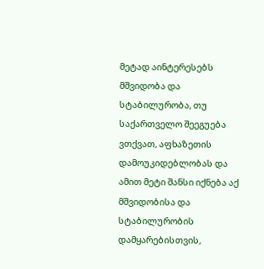მეტად აინტერესებს მშვიდობა და სტაბილურობა, თუ საქართველო შეეგუება ვთქვათ, აფხაზეთის დამოუკიდებლობას და ამით მეტი შანსი იქნება აქ მშვიდობისა და სტაბილურობის დამყარებისთვის,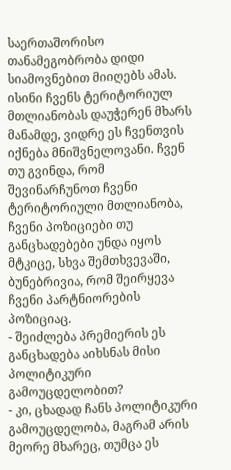საერთაშორისო თანამეგობრობა დიდი სიამოვნებით მიიღებს ამას. ისინი ჩვენს ტერიტორიულ მთლიანობას დაუჭერენ მხარს მანამდე, ვიდრე ეს ჩვენთვის იქნება მნიშვნელოვანი. ჩვენ თუ გვინდა, რომ შევინარჩუნოთ ჩვენი ტერიტორიული მთლიანობა, ჩვენი პოზიციები თუ განცხადებები უნდა იყოს მტკიცე, სხვა შემთხვევაში, ბუნებრივია, რომ შეირყევა ჩვენი პარტნიორების პოზიციაც.
- შეიძლება პრემიერის ეს განცხადება აიხსნას მისი პოლიტიკური გამოუცდელობით?
- კი, ცხადად ჩანს პოლიტიკური გამოუცდელობა, მაგრამ არის მეორე მხარეც, თუმცა ეს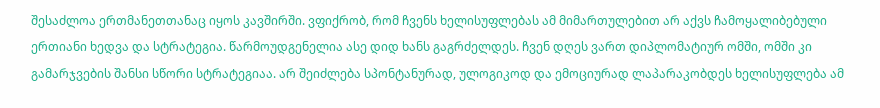შესაძლოა ერთმანეთთანაც იყოს კავშირში. ვფიქრობ, რომ ჩვენს ხელისუფლებას ამ მიმართულებით არ აქვს ჩამოყალიბებული ერთიანი ხედვა და სტრატეგია. წარმოუდგენელია ასე დიდ ხანს გაგრძელდეს. ჩვენ დღეს ვართ დიპლომატიურ ომში, ომში კი გამარჯვების შანსი სწორი სტრატეგიაა. არ შეიძლება სპონტანურად, ულოგიკოდ და ემოციურად ლაპარაკობდეს ხელისუფლება ამ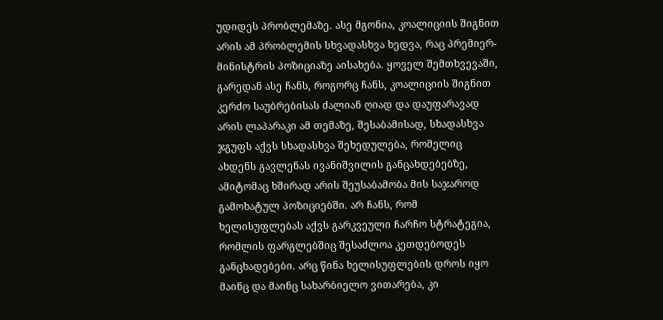უდიდეს პრობლემაზე. ასე მგონია, კოალიციის შიგნით არის ამ პრობლემის სხვადასხვა ხედვა, რაც პრემიერ-მინისტრის პოზიციაზე აისახება. ყოველ შემთხვევაში, გარედან ასე ჩანს, როგორც ჩანს, კოალიციის შიგნით კერძო საუბრებისას ძალიან ღიად და დაუფარავად არის ლაპარაკი ამ თემაზე, შესაბამისად, სხადასხვა ჯგუფს აქვს სხადასხვა შეხედულება, რომელიც ახდენს გავლენას ივანიშვილის განცახდებებზე, ამიტომაც ხშირად არის შეუსაბამობა მის საჯაროდ გამოხატულ პოზიციებში. არ ჩანს, რომ ხელისუფლებას აქვს გარკვეული ჩარჩო სტრატეგია, რომლის ფარგლებშიც შესაძლოა კეთდებოდეს განცხადებები. არც წინა ხელისუფლების დროს იყო მაინც და მაინც სახარბიელო ვითარება, კი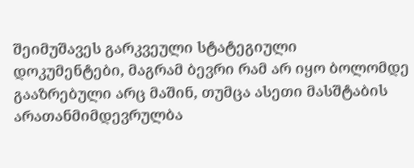შეიმუშავეს გარკვეული სტატეგიული დოკუმენტები, მაგრამ ბევრი რამ არ იყო ბოლომდე გააზრებული არც მაშინ, თუმცა ასეთი მასშტაბის არათანმიმდევრულბა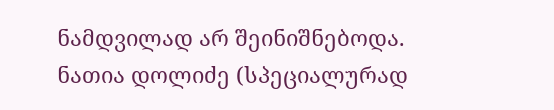ნამდვილად არ შეინიშნებოდა.
ნათია დოლიძე (სპეციალურად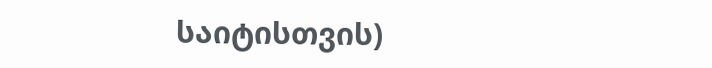საიტისთვის)